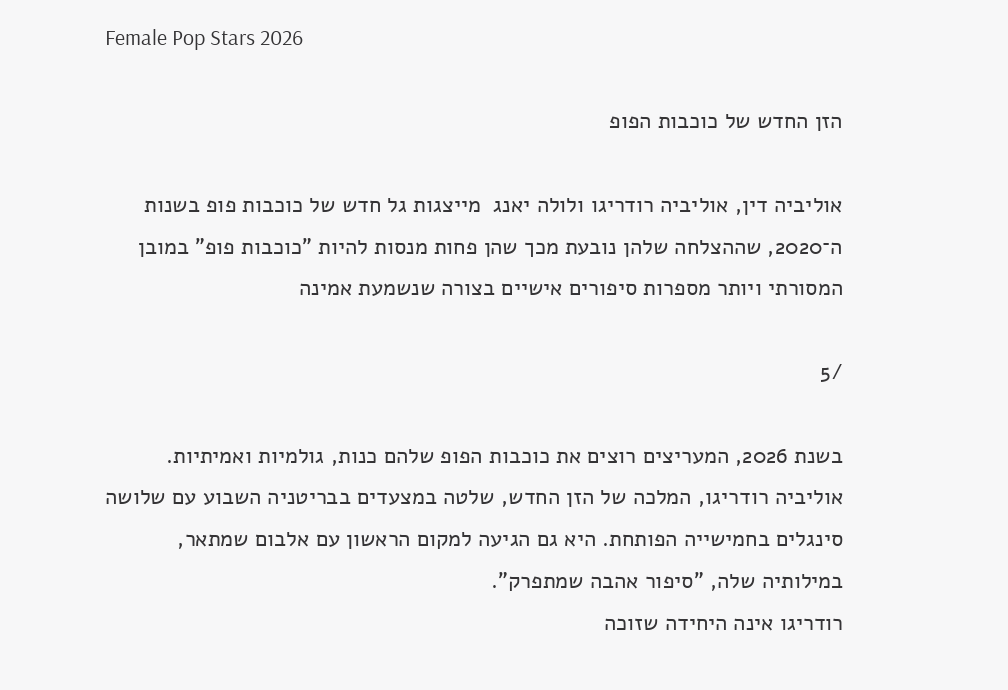Female Pop Stars 2026

הזן החדש של כוכבות הפופ

אוליביה דין, אוליביה רודריגו ולולה יאנג  מייצגות גל חדש של כוכבות פופ בשנות ה־2020, שההצלחה שלהן נובעת מכך שהן פחות מנסות להיות "כוכבות פופ" במובן המסורתי ויותר מספרות סיפורים אישיים בצורה שנשמעת אמינה

/5

בשנת 2026, המעריצים רוצים את כוכבות הפופ שלהם כנות, גולמיות ואמיתיות. אוליביה רודריגו, המלכה של הזן החדש, שלטה במצעדים בבריטניה השבוע עם שלושה סינגלים בחמישייה הפותחת. היא גם הגיעה למקום הראשון עם אלבום שמתאר, במילותיה שלה, "סיפור אהבה שמתפרק".
רודריגו אינה היחידה שזוכה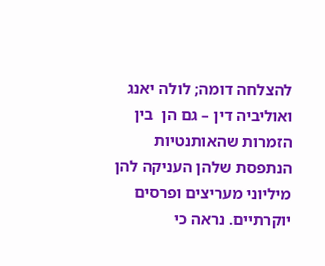להצלחה דומה; לולה יאנג ואוליביה דין – גם הן  בין הזמרות שהאותנטיות הנתפסת שלהן העניקה להן מיליוני מעריצים ופרסים יוקרתיים. נראה כי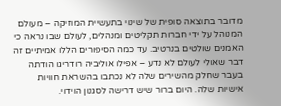מדובר בתוצאה סופית של שינוי בתעשיית המוזיקה – מעולם המנוהל על ידי חברות תקליטים ומנהלים, לעולם שבו נראה כי האמנים שולטים בנרטיב. עד כמה הסיפורים הללו אמיתיים זה דבר שאולי לעולם לא נדע – אפילו אוליביה רודריגו הודתה בעבר שחלק מהשירים שלה לא נכתבו בהשראת חוויות אישיות שלה. היום ברור שיש דרישה לסגנון הוידוי.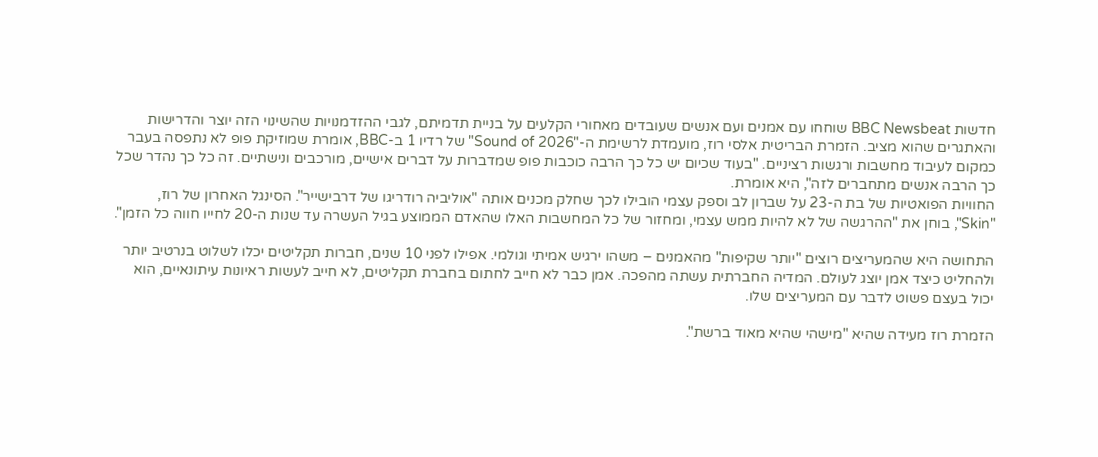חדשות BBC Newsbeat שוחחו עם אמנים ועם אנשים שעובדים מאחורי הקלעים על בניית תדמיתם, לגבי ההזדמנויות שהשינוי הזה יוצר והדרישות והאתגרים שהוא מציב. הזמרת הבריטית אלסי רוז, מועמדת לרשימת ה-"Sound of 2026" של רדיו 1 ב-BBC, אומרת שמוזיקת פופ לא נתפסה בעבר כמקום לעיבוד מחשבות ורגשות רציניים. "בעוד שכיום יש כל כך הרבה כוכבות פופ שמדברות על דברים אישיים, מורכבים ונישתיים. זה כל כך נהדר שכל כך הרבה אנשים מתחברים לזה", היא אומרת.
החוויות הפואטיות של בת ה-23 על שברון לב וספק עצמי הובילו לכך שחלק מכנים אותה "אוליביה רודריגו של דרבישייר". הסינגל האחרון של רוז, "Skin", בוחן את "ההרגשה של לא להיות ממש עצמי, ומחזור של כל המחשבות האלו שהאדם הממוצע בגיל העשרה עד שנות ה-20 לחייו חווה כל הזמן".

התחושה היא שהמעריצים רוצים "יותר שקיפות" מהאמנים – משהו ירגיש אמיתי וגולמי. אפילו לפני 10 שנים, חברות תקליטים יכלו לשלוט בנרטיב יותר ולהחליט כיצד אמן יוצג לעולם. המדיה החברתית עשתה מהפכה. אמן כבר לא חייב לחתום בחברת תקליטים, לא חייב לעשות ראיונות עיתונאיים, הוא יכול בעצם פשוט לדבר עם המעריצים שלו.

הזמרת רוז מעידה שהיא "מישהי שהיא מאוד ברשת".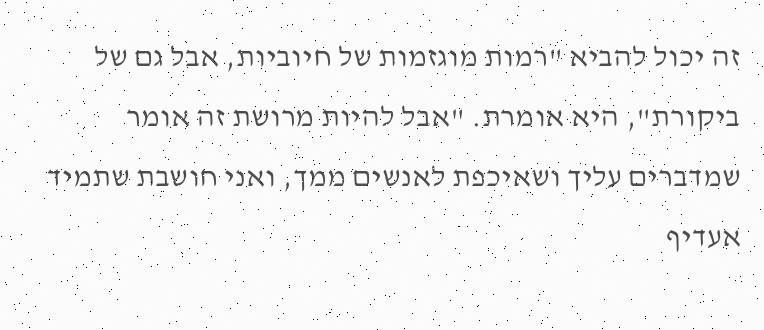זה יכול להביא "רמות מוגזמות של חיוביות, אבל גם של ביקורת", היא אומרת. "אבל להיות מרושת זה אומר שמדברים עליך ושאיכפת לאנשים ממך, ואני חושבת שתמיד אעדיף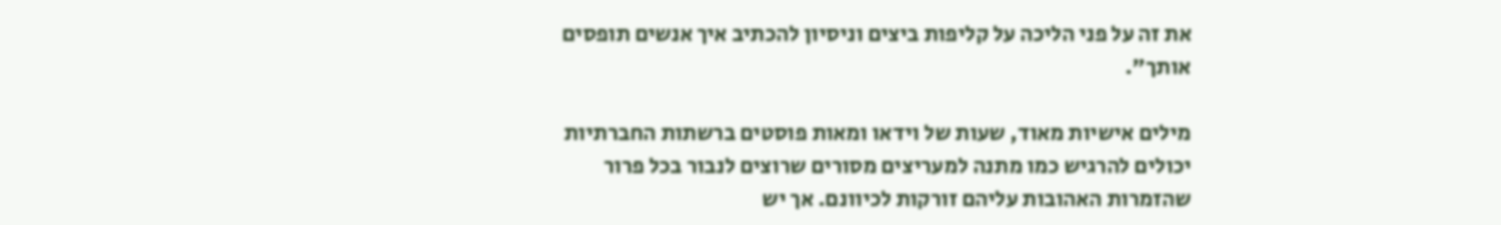את זה על פני הליכה על קליפות ביצים וניסיון להכתיב איך אנשים תופסים אותך".

מילים אישיות מאוד, שעות של וידאו ומאות פוסטים ברשתות החברתיות יכולים להרגיש כמו מתנה למעריצים מסורים שרוצים לנבור בכל פרור שהזמרות האהובות עליהם זורקות לכיוונם. אך יש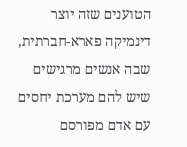הטוענים שזה יוצר דינמיקה פארא-חברתית, שבה אנשים מרגישים שיש להם מערכת יחסים עם אדם מפורסם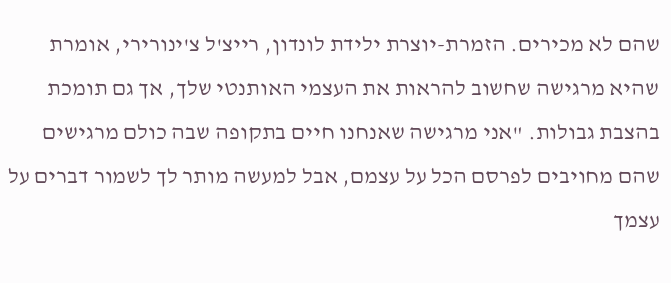שהם לא מכירים. הזמרת-יוצרת ילידת לונדון, רייצ'ל צ'ינורירי, אומרת שהיא מרגישה שחשוב להראות את העצמי האותנטי שלך, אך גם תומכת בהצבת גבולות. "אני מרגישה שאנחנו חיים בתקופה שבה כולם מרגישים שהם מחויבים לפרסם הכל על עצמם, אבל למעשה מותר לך לשמור דברים על עצמך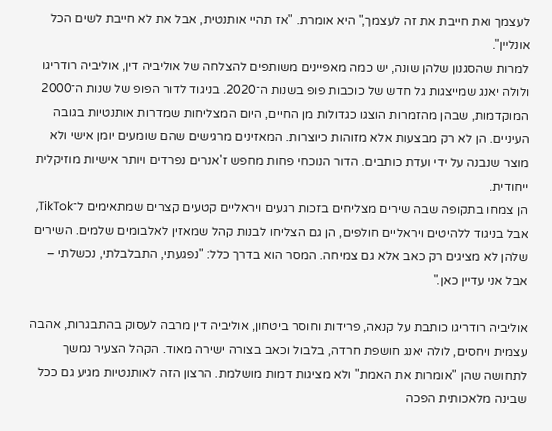לעצמך ואת חייבת את זה לעצמך," היא אומרת. "אז תהיי אותנטית, אבל את לא חייבת לשים הכל אונליין".
למרות שהסגנון שלהן שונה, יש כמה מאפיינים משותפים להצלחה של אוליביה דין, אוליביה רודריגו ולולה יאנג שמייצגות גל חדש של כוכבות פופ בשנות ה־2020. בניגוד לדור הפופ של שנות ה־2000 המוקדמות, שבהן מהזמרות הוצגו כגדולות מן החיים, היום המצליחות שמדרות אותנטיות בגובה העיניים. הן לא רק מבצעות אלא מזוהות כיוצרות. המאזינים מרגישים שהם שומעים יומן אישי ולא מוצר שנבנה על ידי ועדת כותבים. הדור הנוכחי פחות מחפש ז'אנרים נפרדים ויותר אישיות מוזיקלית ייחודית.
הן צמחו בתקופה שבה שירים מצליחים בזכות רגעים ויראליים קטעים קצרים שמתאימים ל־TikTok, אבל בניגוד ללהיטים ויראליים חולפים, הן גם הצליחו לבנות קהל שמאזין לאלבומים שלמים. השירים שלהן לא מציגים רק כאב אלא גם צמיחה. המסר הוא בדרך כלל: "נפגעתי, התבלבלתי, נכשלתי – אבל אני עדיין כאן."

אוליביה רודריגו כותבת על קנאה, פרידות וחוסר ביטחון, אוליביה דין מרבה לעסוק בהתבגרות, אהבה עצמית ויחסים, לולה יאנג חושפת חרדה, בלבול וכאב בצורה ישירה מאוד. הקהל הצעיר נמשך לתחושה שהן "אומרות את האמת" ולא מציגות דמות מושלמת. הרצון הזה לאותנטיות מגיע גם ככל שבינה מלאכותית הפכה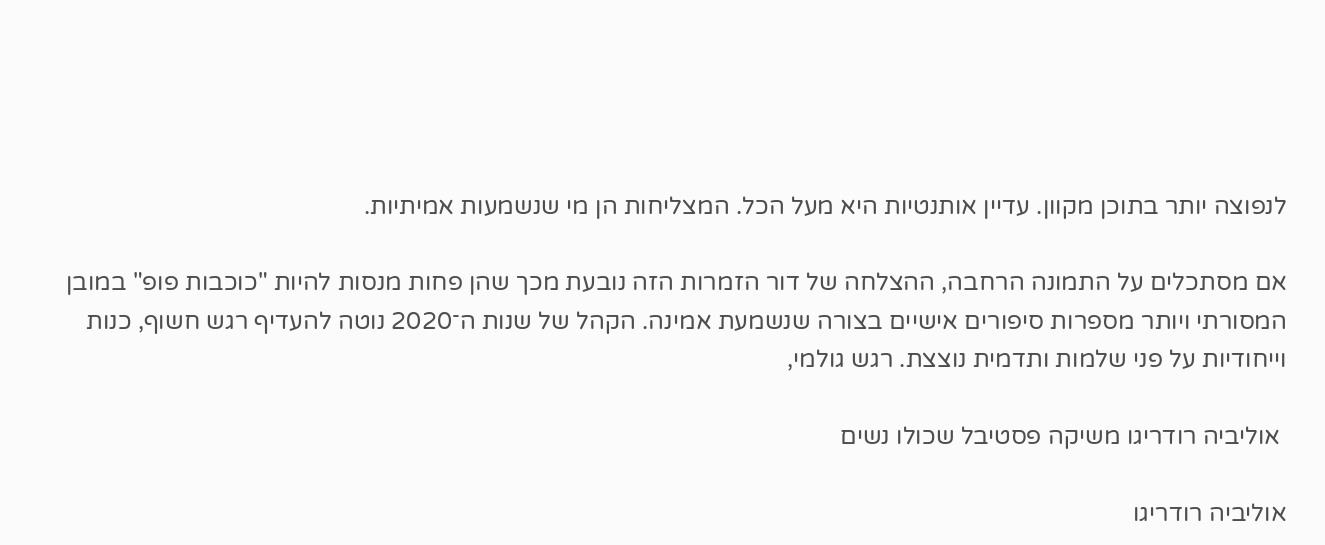לנפוצה יותר בתוכן מקוון. עדיין אותנטיות היא מעל הכל. המצליחות הן מי שנשמעות אמיתיות.

אם מסתכלים על התמונה הרחבה, ההצלחה של דור הזמרות הזה נובעת מכך שהן פחות מנסות להיות "כוכבות פופ" במובן המסורתי ויותר מספרות סיפורים אישיים בצורה שנשמעת אמינה. הקהל של שנות ה־2020 נוטה להעדיף רגש חשוף, כנות וייחודיות על פני שלמות ותדמית נוצצת. רגש גולמי,

 אוליביה רודריגו משיקה פסטיבל שכולו נשים

אוליביה רודריגו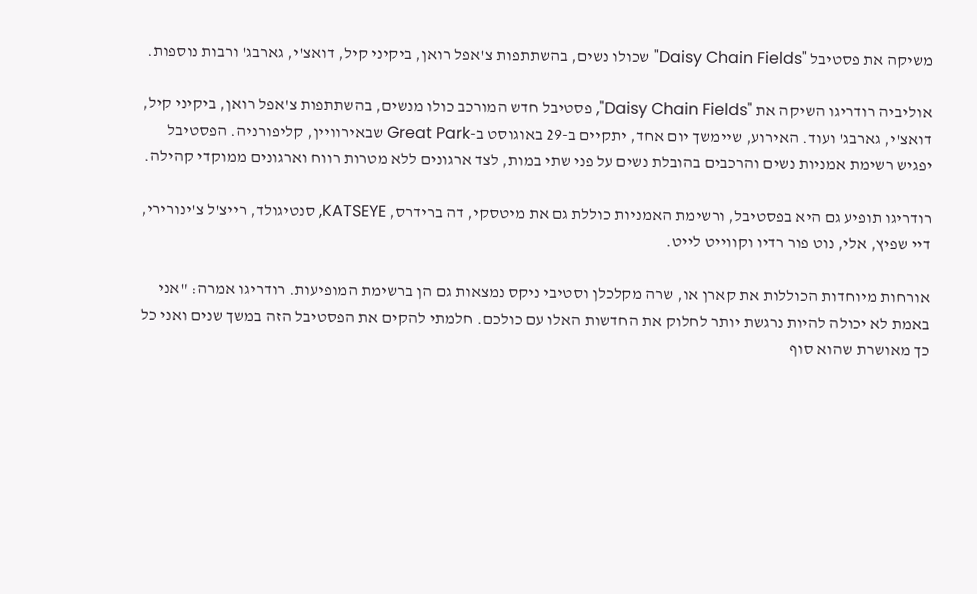משיקה את פסטיבל "Daisy Chain Fields" שכולו נשים, בהשתתפות צ'אפל רואן, ביקיני קיל, דואצ'י, גארבג' ורבות נוספות.

אוליביה רודריגו השיקה את "Daisy Chain Fields", פסטיבל חדש המורכב כולו מנשים, בהשתתפות צ'אפל רואן, ביקיני קיל, דואצ'י, גארבג' ועוד. האירוע, שיימשך יום אחד, יתקיים ב-29 באוגוסט ב-Great Park שבאירוויין, קליפורניה. הפסטיבל יפגיש רשימת אמניות נשים והרכבים בהובלת נשים על פני שתי במות, לצד ארגונים ללא מטרות רווח וארגונים ממוקדי קהילה.

רודריגו תופיע גם היא בפסטיבל, ורשימת האמניות כוללת גם את מיטסקי, דה ברידרס, KATSEYE, סנטיגולד, רייצ'ל צ'ינורירי, דיי שפיץ, אלי, נוט פור רדיו וקווייט לייט.

אורחות מיוחדות הכוללות את קארן או, שרה מקלכלן וסטיבי ניקס נמצאות גם הן ברשימת המופיעות. רודריגו אמרה: "אני באמת לא יכולה להיות נרגשת יותר לחלוק את החדשות האלו עם כולכם. חלמתי להקים את הפסטיבל הזה במשך שנים ואני כל כך מאושרת שהוא סוף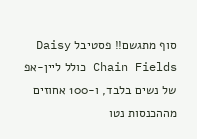סוף מתגשם!! פסטיבל Daisy Chain Fields כולל ליין-אפ של נשים בלבד, ו-100 אחוזים מההכנסות נטו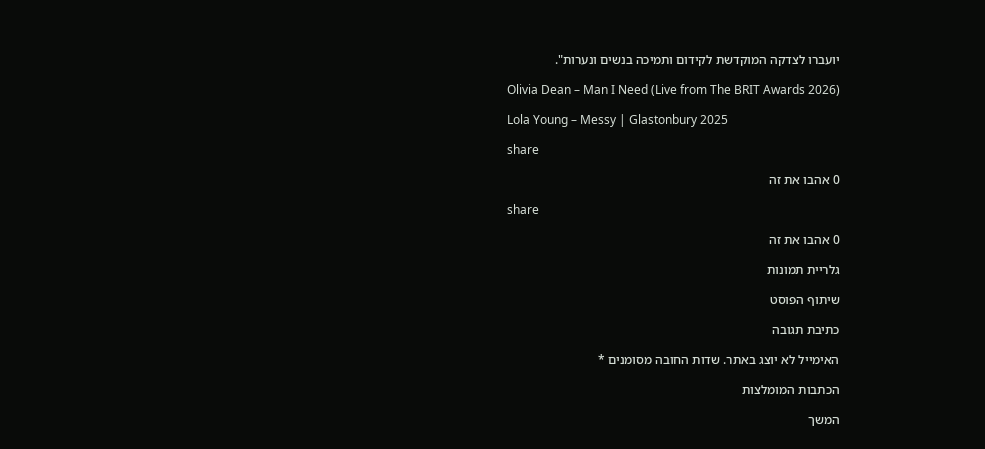יועברו לצדקה המוקדשת לקידום ותמיכה בנשים ונערות".

Olivia Dean – Man I Need (Live from The BRIT Awards 2026)

Lola Young – Messy | Glastonbury 2025

share

0 אהבו את זה

share

0 אהבו את זה

גלריית תמונות

שיתוף הפוסט

כתיבת תגובה

האימייל לא יוצג באתר. שדות החובה מסומנים *

הכתבות המומלצות

המשך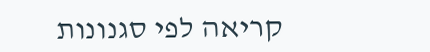קריאה לפי סגנונות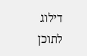דילוג לתוכן